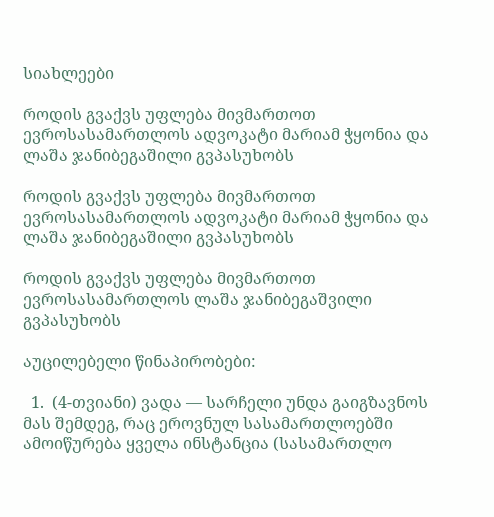სიახლეები

როდის გვაქვს უფლება მივმართოთ ევროსასამართლოს ადვოკატი მარიამ ჭყონია და ლაშა ჯანიბეგაშილი გვპასუხობს

როდის გვაქვს უფლება მივმართოთ ევროსასამართლოს ადვოკატი მარიამ ჭყონია და ლაშა ჯანიბეგაშილი გვპასუხობს

როდის გვაქვს უფლება მივმართოთ ევროსასამართლოს ლაშა ჯანიბეგაშვილი გვპასუხობს

აუცილებელი წინაპირობები:

  1.  (4-თვიანი) ვადა — სარჩელი უნდა გაიგზავნოს მას შემდეგ, რაც ეროვნულ სასამართლოებში ამოიწურება ყველა ინსტანცია (სასამართლო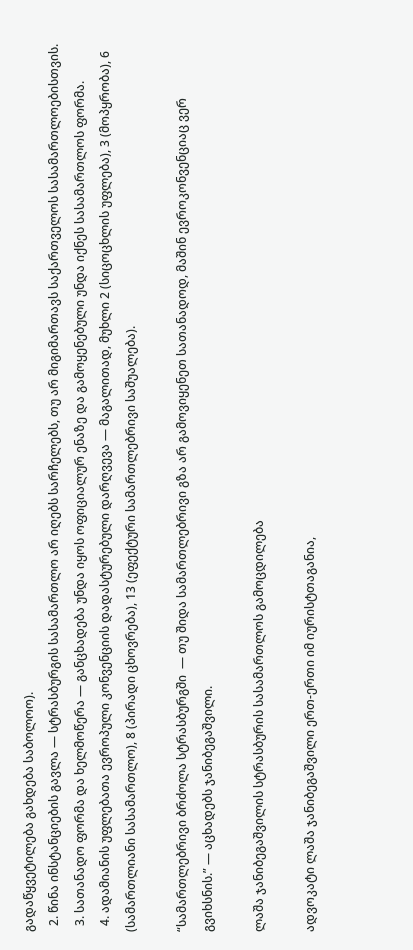გადაწყვეტილება გახდება საბოლოო).
  2. წინა ინსტანციების გავლა — სტრასბურგის სასამართლო არ იღებს სარჩელებს, თუ არ მიგიმართავს საქართველოს სასამართლოებისთვის.
  3. სათანადო ფორმა და ხელმოწერა — განცხადება უნდა იყოს ოფიციალურ ენაზე და გამოყენებული უნდა იქნეს სასამართლოს ფორმა.
  4. ადამიანის უფლებათა ევროპული კონვენციის დადასტურებული დარღვევა — მაგალითად, მუხლი 2 (სიცოცხლის უფლება), 3 (მოპყრობა), 6 (სამართლიანი სასამართლო), 8 (პირადი ცხოვრება), 13 (ეფექტური სამართლებრივი საშუალება).

“სამართლებრივი ბრძოლა სტრასბურგში  — თუ შიდა სამართლებრივი გზა არ გამოვიყენეთ სათანადოდ, მაშინ ევროკონვენციაც ვერ გვიხსნის.” — აცხადებს ჯანიბეგაშვილი.

ლაშა ჯანიბეგაშვილის სტრასბურის სასამართლოს გამოცდილება

ადვოკატი ლაშა ჯანიბეგაშვილი ერთ-ერთი იმ იურისტთაგანია,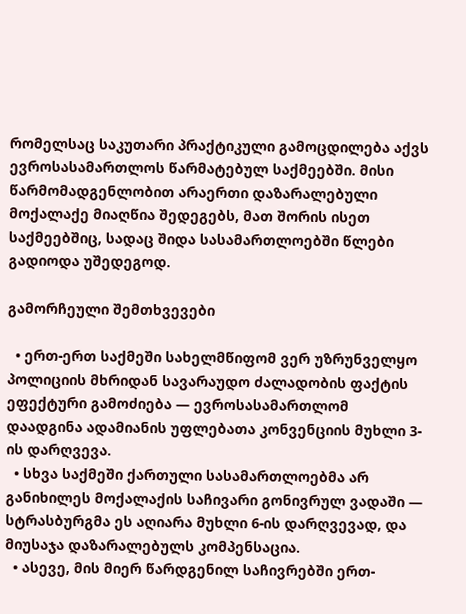რომელსაც საკუთარი პრაქტიკული გამოცდილება აქვს ევროსასამართლოს წარმატებულ საქმეებში. მისი წარმომადგენლობით არაერთი დაზარალებული მოქალაქე მიაღწია შედეგებს, მათ შორის ისეთ საქმეებშიც, სადაც შიდა სასამართლოებში წლები გადიოდა უშედეგოდ.

გამორჩეული შემთხვევები

  • ერთ-ერთ საქმეში სახელმწიფომ ვერ უზრუნველყო პოლიციის მხრიდან სავარაუდო ძალადობის ფაქტის ეფექტური გამოძიება — ევროსასამართლომ დაადგინა ადამიანის უფლებათა კონვენციის მუხლი 3-ის დარღვევა.
  • სხვა საქმეში ქართული სასამართლოებმა არ განიხილეს მოქალაქის საჩივარი გონივრულ ვადაში — სტრასბურგმა ეს აღიარა მუხლი 6-ის დარღვევად, და მიუსაჯა დაზარალებულს კომპენსაცია.
  • ასევე, მის მიერ წარდგენილ საჩივრებში ერთ-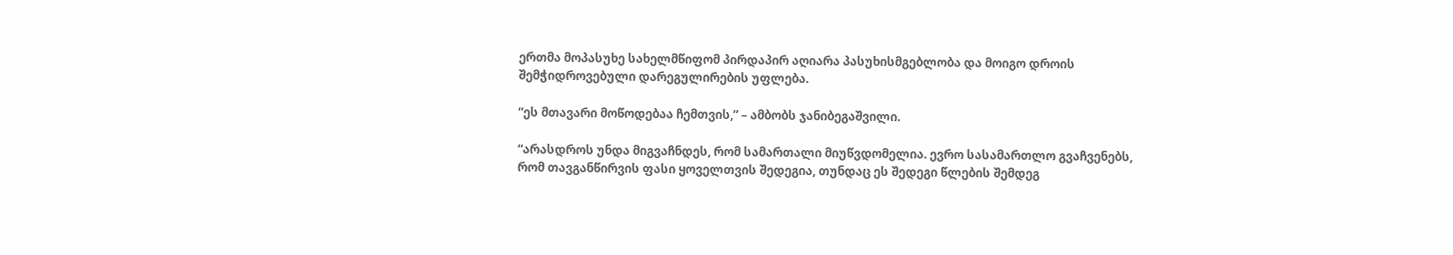ერთმა მოპასუხე სახელმწიფომ პირდაპირ აღიარა პასუხისმგებლობა და მოიგო დროის შემჭიდროვებული დარეგულირების უფლება.

“ეს მთავარი მოწოდებაა ჩემთვის,” – ამბობს ჯანიბეგაშვილი.

“არასდროს უნდა მიგვაჩნდეს, რომ სამართალი მიუწვდომელია. ევრო სასამართლო გვაჩვენებს, რომ თავგანწირვის ფასი ყოველთვის შედეგია, თუნდაც ეს შედეგი წლების შემდეგ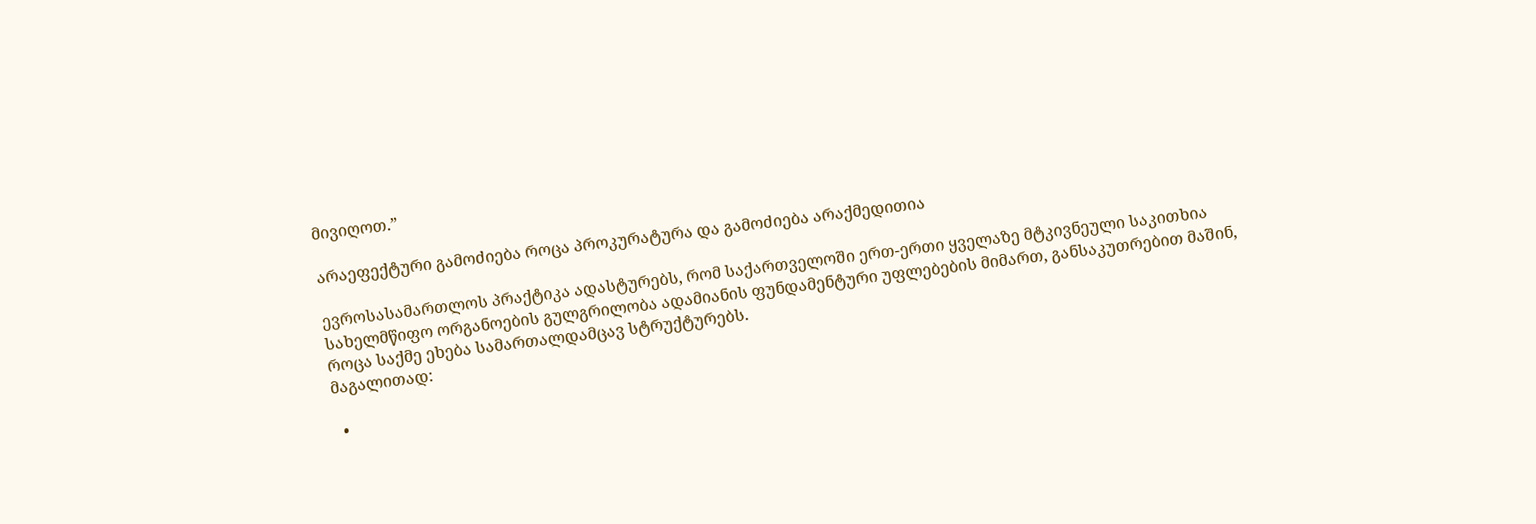მივიღოთ.”

არაეფექტური გამოძიება როცა პროკურატურა და გამოძიება არაქმედითია

ევროსასამართლოს პრაქტიკა ადასტურებს, რომ საქართველოში ერთ-ერთი ყველაზე მტკივნეული საკითხია სახელმწიფო ორგანოების გულგრილობა ადამიანის ფუნდამენტური უფლებების მიმართ, განსაკუთრებით მაშინ, როცა საქმე ეხება სამართალდამცავ სტრუქტურებს.
მაგალითად:

  •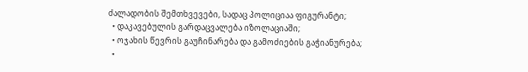ძალადობის შემთხვევები, სადაც პოლიციაა ფიგურანტი;
  • დაკავებულის გარდაცვალება იზოლაციაში;
  • ოჯახის წევრის გაუჩინარება და გამოძიების გაჭიანურება;
  •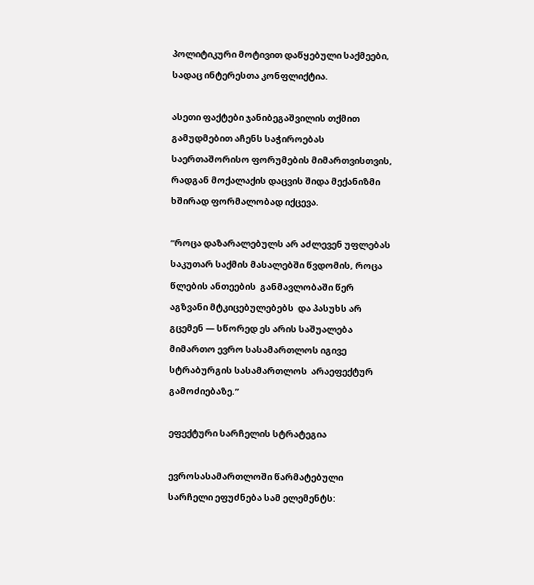პოლიტიკური მოტივით დაწყებული საქმეები, სადაც ინტერესთა კონფლიქტია.

ასეთი ფაქტები ჯანიბეგაშვილის თქმით გამუდმებით აჩენს საჭიროებას საერთაშორისო ფორუმების მიმართვისთვის, რადგან მოქალაქის დაცვის შიდა მექანიზმი ხშირად ფორმალობად იქცევა.

“როცა დაზარალებულს არ აძლევენ უფლებას საკუთარ საქმის მასალებში წვდომის, როცა წლების ანთეების  განმავლობაში წერ აგზვანი მტკიცებულებებს  და პასუხს არ გცემენ — სწორედ ეს არის საშუალება მიმართო ევრო სასამართლოს იგივე სტრაბურგის სასამართლოს  არაეფექტურ გამოძიებაზე.”

ეფექტური სარჩელის სტრატეგია

ევროსასამართლოში წარმატებული სარჩელი ეფუძნება სამ ელემენტს: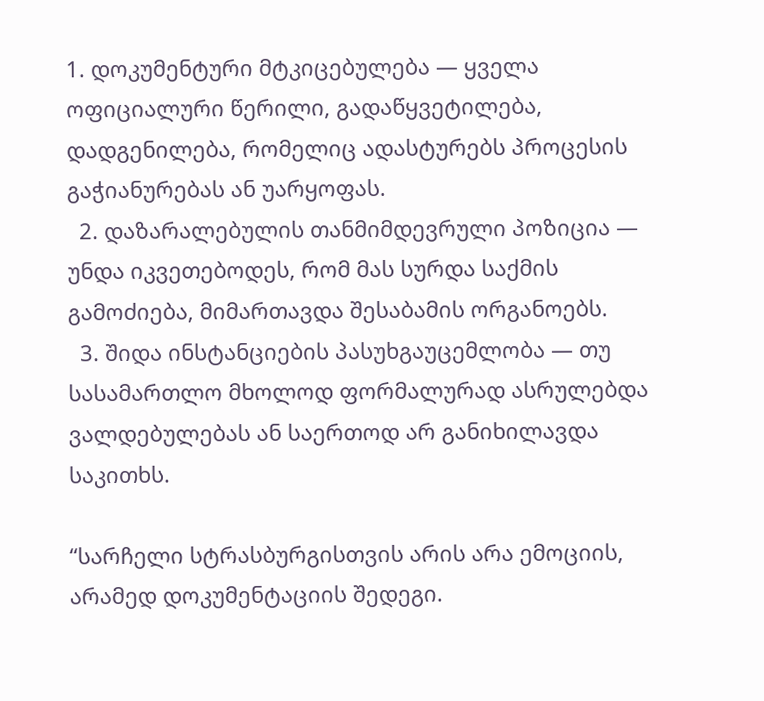1. დოკუმენტური მტკიცებულება — ყველა ოფიციალური წერილი, გადაწყვეტილება, დადგენილება, რომელიც ადასტურებს პროცესის გაჭიანურებას ან უარყოფას.
  2. დაზარალებულის თანმიმდევრული პოზიცია — უნდა იკვეთებოდეს, რომ მას სურდა საქმის გამოძიება, მიმართავდა შესაბამის ორგანოებს.
  3. შიდა ინსტანციების პასუხგაუცემლობა — თუ სასამართლო მხოლოდ ფორმალურად ასრულებდა ვალდებულებას ან საერთოდ არ განიხილავდა საკითხს.

“სარჩელი სტრასბურგისთვის არის არა ემოციის, არამედ დოკუმენტაციის შედეგი.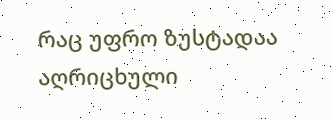რაც უფრო ზუსტადაა აღრიცხული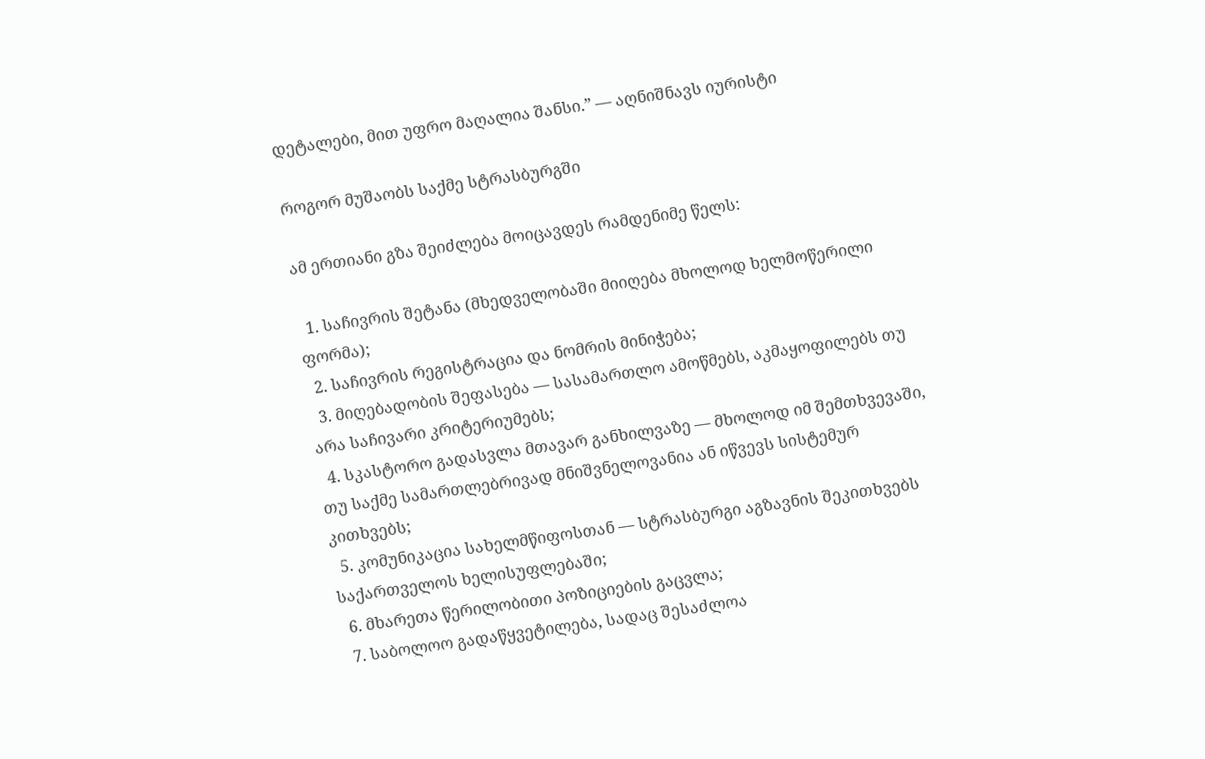დეტალები, მით უფრო მაღალია შანსი.” — აღნიშნავს იურისტი

როგორ მუშაობს საქმე სტრასბურგში

ამ ერთიანი გზა შეიძლება მოიცავდეს რამდენიმე წელს:

  1. საჩივრის შეტანა (მხედველობაში მიიღება მხოლოდ ხელმოწერილი ფორმა);
  2. საჩივრის რეგისტრაცია და ნომრის მინიჭება;
  3. მიღებადობის შეფასება — სასამართლო ამოწმებს, აკმაყოფილებს თუ არა საჩივარი კრიტერიუმებს;
  4. სკასტორო გადასვლა მთავარ განხილვაზე — მხოლოდ იმ შემთხვევაში, თუ საქმე სამართლებრივად მნიშვნელოვანია ან იწვევს სისტემურ კითხვებს;
  5. კომუნიკაცია სახელმწიფოსთან — სტრასბურგი აგზავნის შეკითხვებს საქართველოს ხელისუფლებაში;
  6. მხარეთა წერილობითი პოზიციების გაცვლა;
  7. საბოლოო გადაწყვეტილება, სადაც შესაძლოა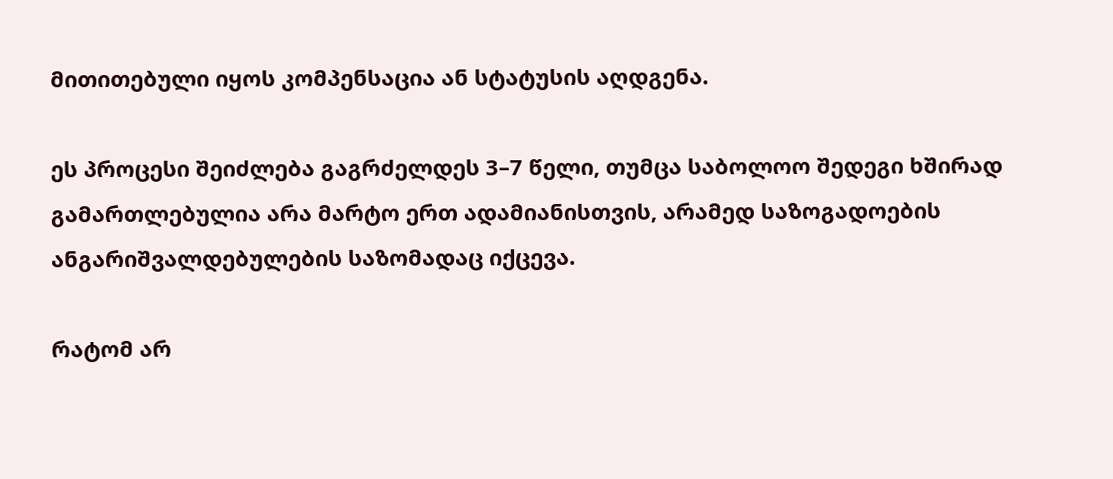მითითებული იყოს კომპენსაცია ან სტატუსის აღდგენა.

ეს პროცესი შეიძლება გაგრძელდეს 3–7 წელი, თუმცა საბოლოო შედეგი ხშირად გამართლებულია არა მარტო ერთ ადამიანისთვის, არამედ საზოგადოების ანგარიშვალდებულების საზომადაც იქცევა.

რატომ არ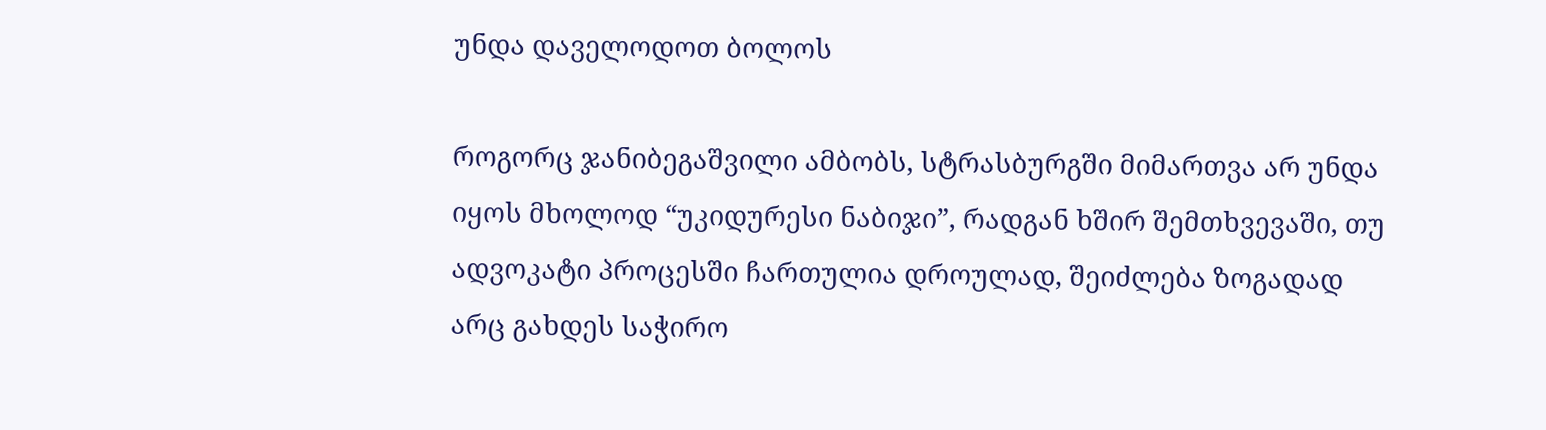უნდა დაველოდოთ ბოლოს

როგორც ჯანიბეგაშვილი ამბობს, სტრასბურგში მიმართვა არ უნდა იყოს მხოლოდ “უკიდურესი ნაბიჯი”, რადგან ხშირ შემთხვევაში, თუ ადვოკატი პროცესში ჩართულია დროულად, შეიძლება ზოგადად არც გახდეს საჭირო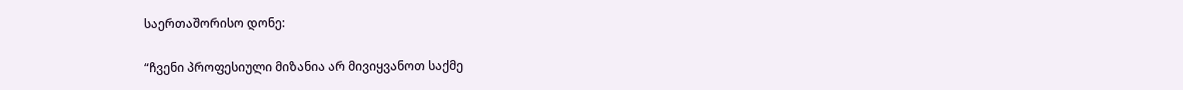საერთაშორისო დონე:

“ჩვენი პროფესიული მიზანია არ მივიყვანოთ საქმე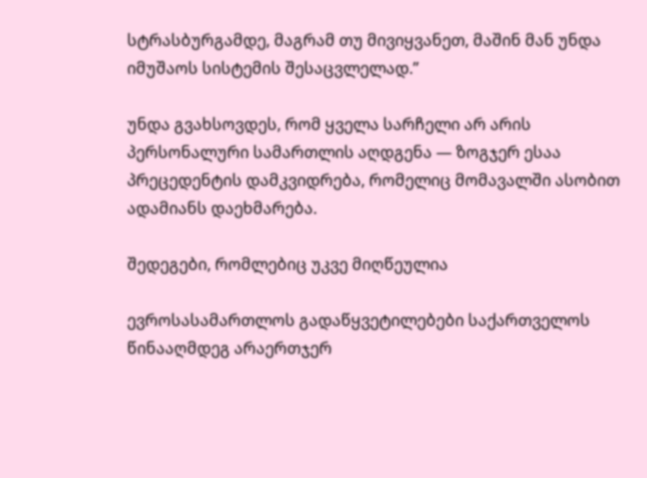სტრასბურგამდე, მაგრამ თუ მივიყვანეთ, მაშინ მან უნდა იმუშაოს სისტემის შესაცვლელად.”

უნდა გვახსოვდეს, რომ ყველა სარჩელი არ არის პერსონალური სამართლის აღდგენა — ზოგჯერ ესაა პრეცედენტის დამკვიდრება, რომელიც მომავალში ასობით ადამიანს დაეხმარება.

შედეგები, რომლებიც უკვე მიღწეულია

ევროსასამართლოს გადაწყვეტილებები საქართველოს წინააღმდეგ არაერთჯერ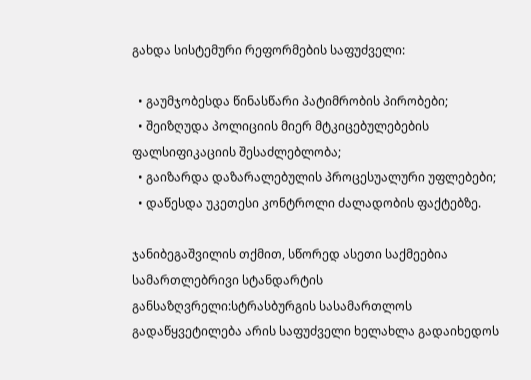გახდა სისტემური რეფორმების საფუძველი:

  • გაუმჯობესდა წინასწარი პატიმრობის პირობები;
  • შეიზღუდა პოლიციის მიერ მტკიცებულებების ფალსიფიკაციის შესაძლებლობა;
  • გაიზარდა დაზარალებულის პროცესუალური უფლებები;
  • დაწესდა უკეთესი კონტროლი ძალადობის ფაქტებზე.

ჯანიბეგაშვილის თქმით, სწორედ ასეთი საქმეებია სამართლებრივი სტანდარტის განსაზღვრელი:სტრასბურგის სასამართლოს გადაწყვეტილება არის საფუძველი ხელახლა გადაიხედოს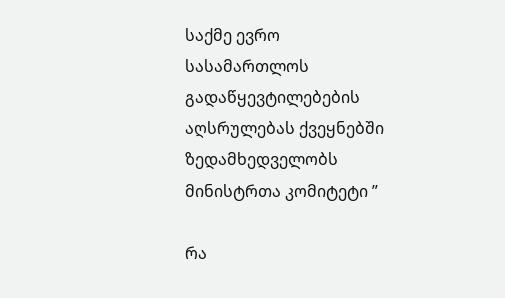საქმე ევრო სასამართლოს გადაწყევტილებების აღსრულებას ქვეყნებში ზედამხედველობს მინისტრთა კომიტეტი ”

რა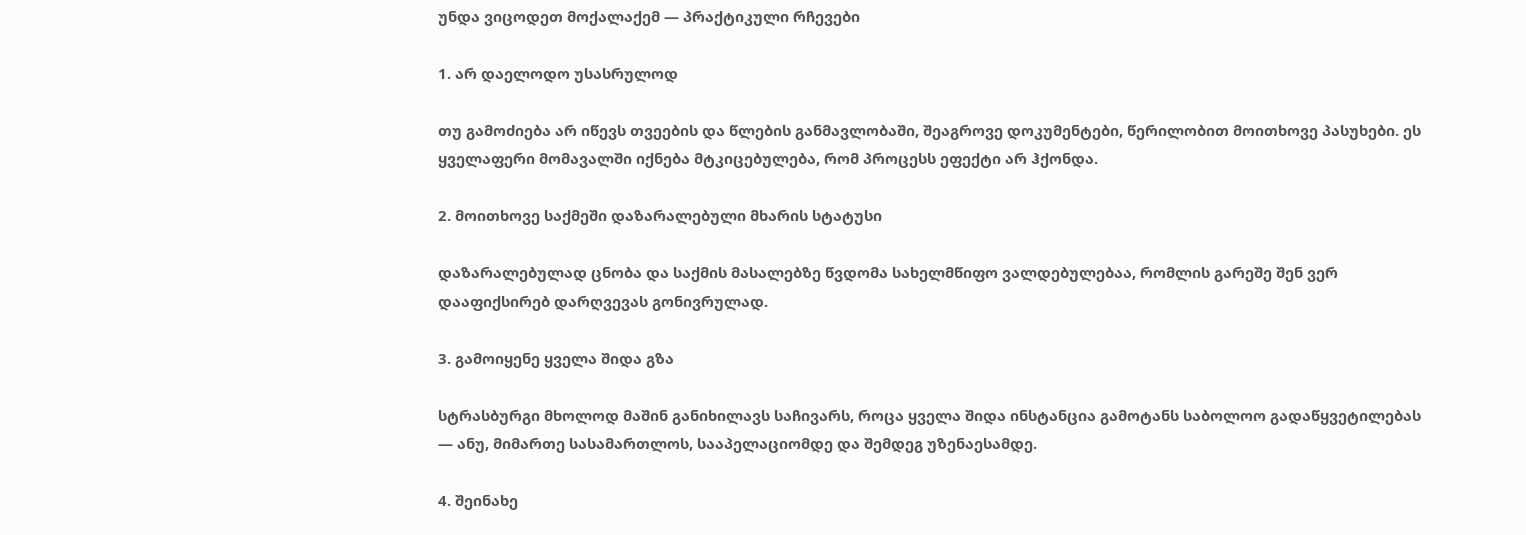უნდა ვიცოდეთ მოქალაქემ — პრაქტიკული რჩევები

1. არ დაელოდო უსასრულოდ

თუ გამოძიება არ იწევს თვეების და წლების განმავლობაში, შეაგროვე დოკუმენტები, წერილობით მოითხოვე პასუხები. ეს ყველაფერი მომავალში იქნება მტკიცებულება, რომ პროცესს ეფექტი არ ჰქონდა.

2. მოითხოვე საქმეში დაზარალებული მხარის სტატუსი

დაზარალებულად ცნობა და საქმის მასალებზე წვდომა სახელმწიფო ვალდებულებაა, რომლის გარეშე შენ ვერ დააფიქსირებ დარღვევას გონივრულად.

3. გამოიყენე ყველა შიდა გზა

სტრასბურგი მხოლოდ მაშინ განიხილავს საჩივარს, როცა ყველა შიდა ინსტანცია გამოტანს საბოლოო გადაწყვეტილებას — ანუ, მიმართე სასამართლოს, სააპელაციომდე და შემდეგ უზენაესამდე.

4. შეინახე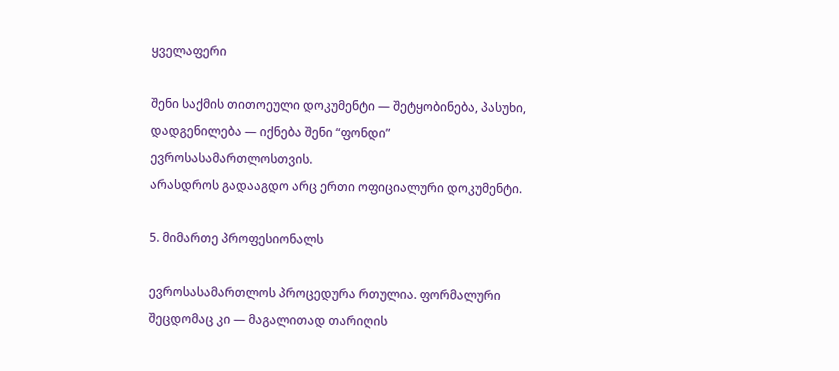ყველაფერი

შენი საქმის თითოეული დოკუმენტი — შეტყობინება, პასუხი, დადგენილება — იქნება შენი “ფონდი” ევროსასამართლოსთვის.
არასდროს გადააგდო არც ერთი ოფიციალური დოკუმენტი.

5. მიმართე პროფესიონალს

ევროსასამართლოს პროცედურა რთულია. ფორმალური შეცდომაც კი — მაგალითად თარიღის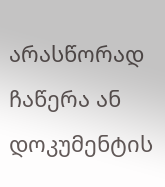არასწორად ჩაწერა ან დოკუმენტის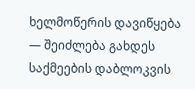ხელმოწერის დავიწყება — შეიძლება გახდეს საქმეების დაბლოკვის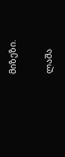მიზეზი.

ლაშა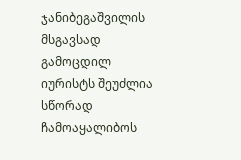ჯანიბეგაშვილის მსგავსად გამოცდილ იურისტს შეუძლია სწორად ჩამოაყალიბოს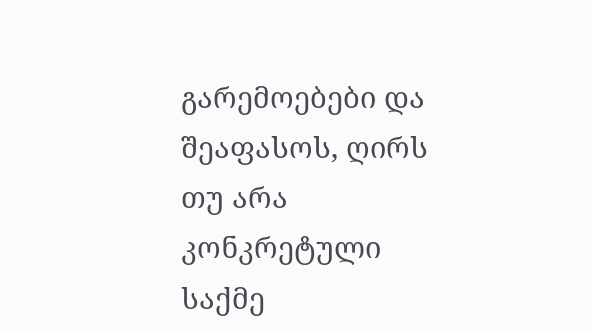გარემოებები და შეაფასოს, ღირს თუ არა კონკრეტული საქმე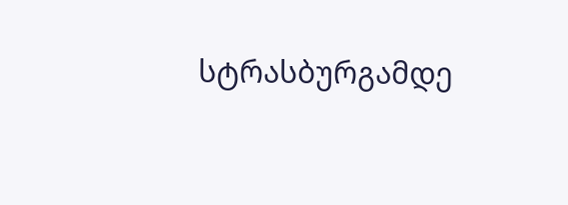სტრასბურგამდე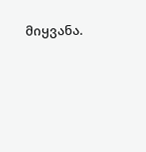მიყვანა.